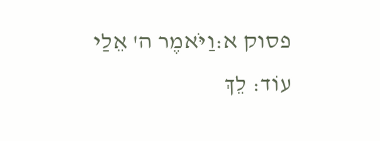פסוק א:וַיֹּאמֶר ה' אֵלַי עוֹד: לֵךְ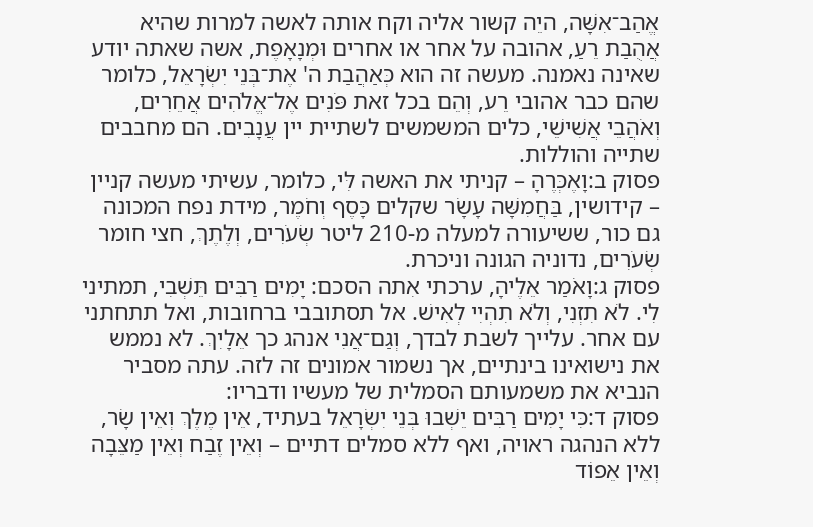אֱהַב־אִשָּׁה, היֵה קשור אליה וקח אותה לאשה למרות שהיא אֲהֻבַת רֵעַ, אהובה על אחר או אחרים וּמְנָאָפֶת, אשה שאתה יודע שאינה נאמנה. מעשה זה הוא כְּאַהֲבַת ה' אֶת־בְּנֵי יִשְׂרָאֵל, כלומר שהם כבר אהובי רֵע, וְהֵם בכל זאת פֹּנִים אֶל־אֱלֹהִים אֲחֵרִים, וְאֹהֲבֵי אֲשִׁישֵׁי, כלים המשמשים לשתיית יין עֲנָבִים. הם מחבבים שתייה והוללות.
פסוק ב:וָאֶכְּרֶהָ – קניתי את האשה לִּי, כלומר, עשיתי מעשה קניין – קידושין, בַּחֲמִשָּׁה עָשָׂר שקלים כָּסֶף וְחֹמֶר, מידת נפח המכונה גם כור, ששיעורה למעלה מ-210 ליטר שְׂעֹרִים, וְלֶתֶךְ, חצי חומר שְׂעֹרִים, נדוניה הגונה וניכרת.
פסוק ג:וָאֹמַר אֵלֶיהָ, ערכתי אִתה הסכם: יָמִים רַבִּים תֵּשְׁבִי, תמתיני לִי. לֹא תִזְנִי, וְלֹא תִהְיִי לְאִישׁ. אל תסתובבי ברחובות, ואל תתחתני עם אחר. עלייך לשבת לבדך, וְגַם־אֲנִי אנהג כך אֵלָיִךְ. לא נממש את נישואינו בינתיים, אך נשמור אמונים זה לזה. עתה מסביר הנביא את משמעותם הסמלית של מעשיו ודבריו:
פסוק ד:כִּי יָמִים רַבִּים יֵשְׁבוּ בְּנֵי יִשְׂרָאֵל בעתיד, אֵין מֶלֶךְ וְאֵין שָׂר, ללא הנהגה ראויה, ואף ללא סמלים דתיים – וְאֵין זֶבַח וְאֵין מַצֵּבָה וְאֵין אֵפוֹד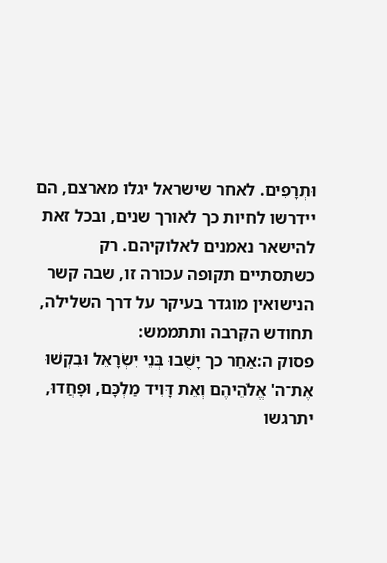וּתְרָפִים. לאחר שישראל יגלו מארצם, הם יידרשו לחיות כך לאורך שנים, ובכל זאת להישאר נאמנים לאלוקיהם. רק כשתסתיים תקופה עכורה זו, שבה קשר הנישואין מוגדר בעיקר על דרך השלילה, תחודש הקִּרבה ותתממש:
פסוק ה:אַחַר כך יָשֻׁבוּ בְּנֵי יִשְׂרָאֵל וּבִקְשׁוּ אֶת־ה' אֱלֹהֵיהֶם וְאֵת דָּוִיד מַלְכָּם, וּפָחֲדוּ, יתרגשו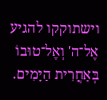וישתוקקו להגיע אֶל־ה' וְאֶל־טוּבוֹ בְּאַחֲרִית הַיָּמִים.